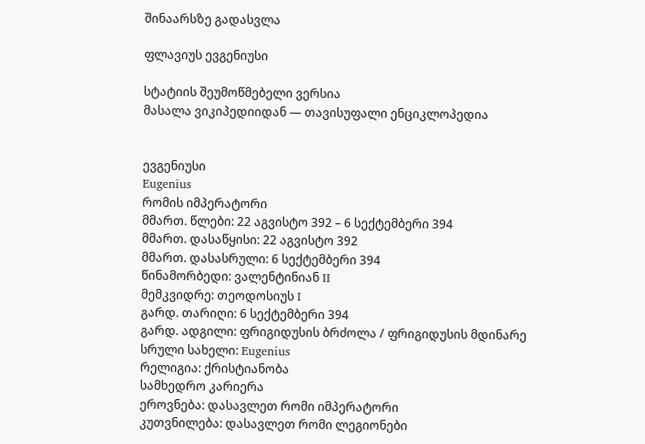შინაარსზე გადასვლა

ფლავიუს ევგენიუსი

სტატიის შეუმოწმებელი ვერსია
მასალა ვიკიპედიიდან — თავისუფალი ენციკლოპედია


ევგენიუსი
Eugenius
რომის იმპერატორი
მმართ. წლები: 22 აგვისტო 392 – 6 სექტემბერი 394
მმართ. დასაწყისი: 22 აგვისტო 392
მმართ. დასასრული: 6 სექტემბერი 394
წინამორბედი: ვალენტინიან II
მემკვიდრე: თეოდოსიუს I
გარდ. თარიღი: 6 სექტემბერი 394
გარდ. ადგილი: ფრიგიდუსის ბრძოლა / ფრიგიდუსის მდინარე
სრული სახელი: Eugenius
რელიგია: ქრისტიანობა
სამხედრო კარიერა
ეროვნება: დასავლეთ რომი იმპერატორი
კუთვნილება: დასავლეთ რომი ლეგიონები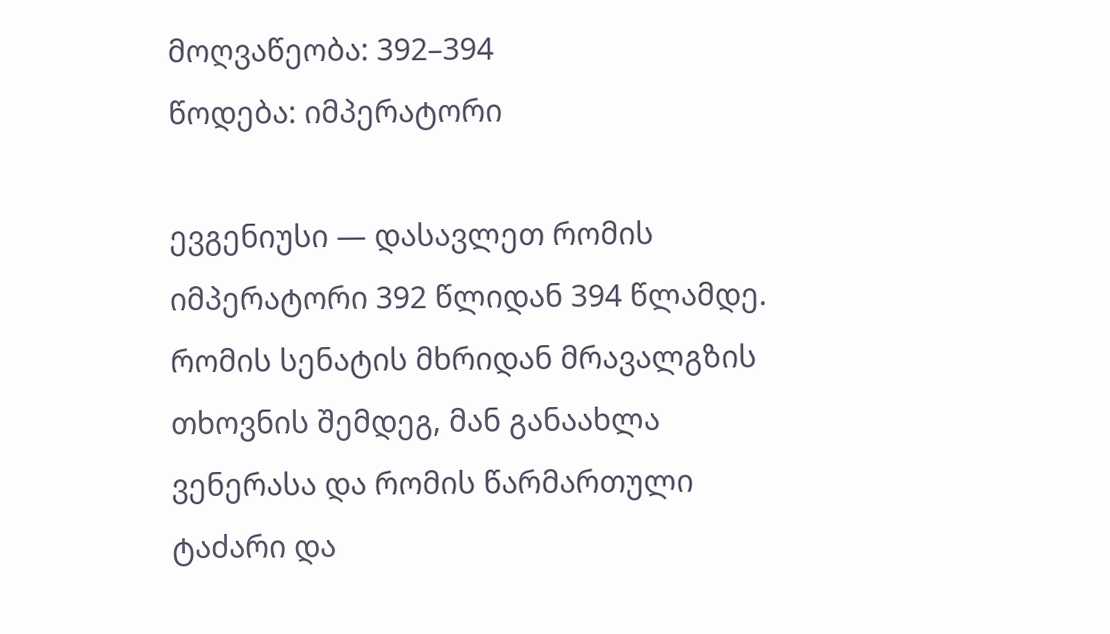მოღვაწეობა: 392–394
წოდება: იმპერატორი

ევგენიუსი — დასავლეთ რომის იმპერატორი 392 წლიდან 394 წლამდე. რომის სენატის მხრიდან მრავალგზის თხოვნის შემდეგ, მან განაახლა ვენერასა და რომის წარმართული ტაძარი და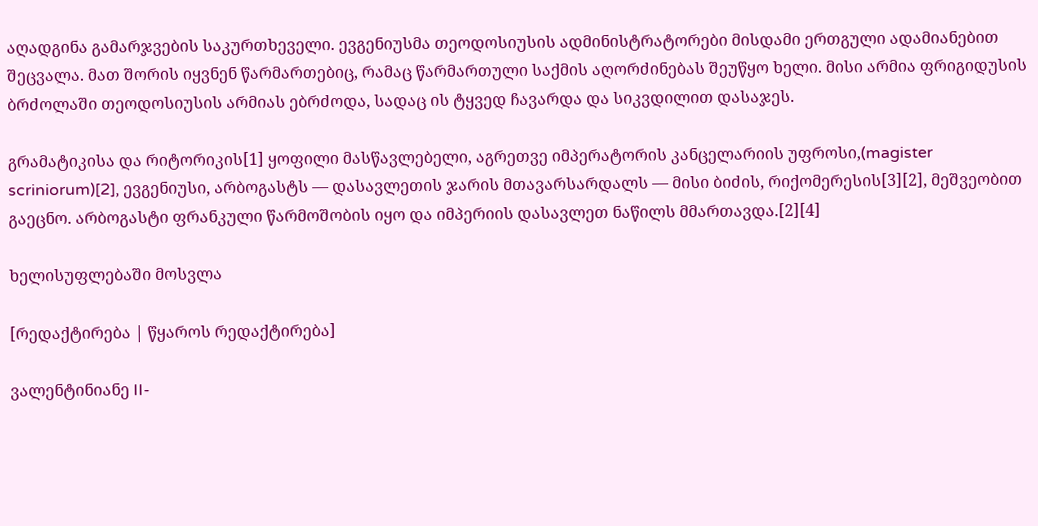აღადგინა გამარჯვების საკურთხეველი. ევგენიუსმა თეოდოსიუსის ადმინისტრატორები მისდამი ერთგული ადამიანებით შეცვალა. მათ შორის იყვნენ წარმართებიც, რამაც წარმართული საქმის აღორძინებას შეუწყო ხელი. მისი არმია ფრიგიდუსის ბრძოლაში თეოდოსიუსის არმიას ებრძოდა, სადაც ის ტყვედ ჩავარდა და სიკვდილით დასაჯეს.

გრამატიკისა და რიტორიკის[1] ყოფილი მასწავლებელი, აგრეთვე იმპერატორის კანცელარიის უფროსი,(magister scriniorum)[2], ევგენიუსი, არბოგასტს — დასავლეთის ჯარის მთავარსარდალს — მისი ბიძის, რიქომერესის[3][2], მეშვეობით გაეცნო. არბოგასტი ფრანკული წარმოშობის იყო და იმპერიის დასავლეთ ნაწილს მმართავდა.[2][4]

ხელისუფლებაში მოსვლა

[რედაქტირება | წყაროს რედაქტირება]

ვალენტინიანე II-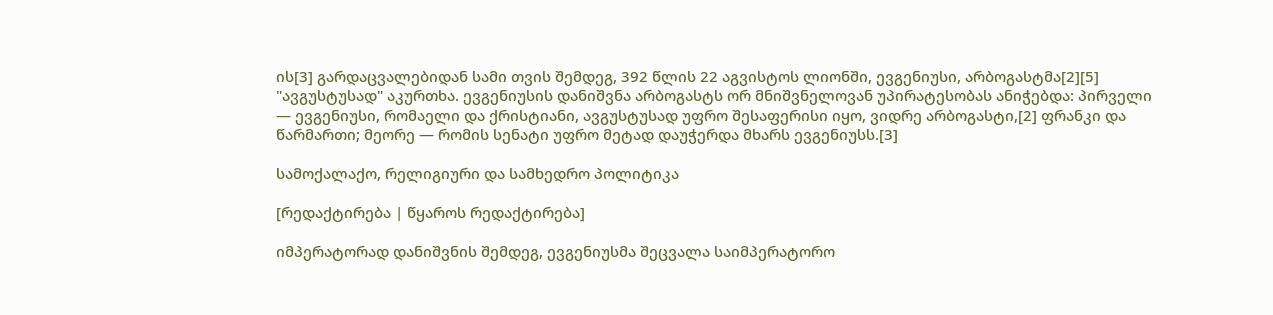ის[3] გარდაცვალებიდან სამი თვის შემდეგ, 392 წლის 22 აგვისტოს ლიონში, ევგენიუსი, არბოგასტმა[2][5] "ავგუსტუსად" აკურთხა. ევგენიუსის დანიშვნა არბოგასტს ორ მნიშვნელოვან უპირატესობას ანიჭებდა: პირველი — ევგენიუსი, რომაელი და ქრისტიანი, ავგუსტუსად უფრო შესაფერისი იყო, ვიდრე არბოგასტი,[2] ფრანკი და წარმართი; მეორე — რომის სენატი უფრო მეტად დაუჭერდა მხარს ევგენიუსს.[3]

სამოქალაქო, რელიგიური და სამხედრო პოლიტიკა

[რედაქტირება | წყაროს რედაქტირება]

იმპერატორად დანიშვნის შემდეგ, ევგენიუსმა შეცვალა საიმპერატორო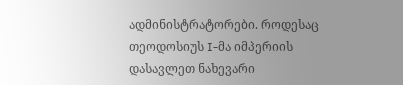ადმინისტრატორები. როდესაც თეოდოსიუს I-მა იმპერიის დასავლეთ ნახევარი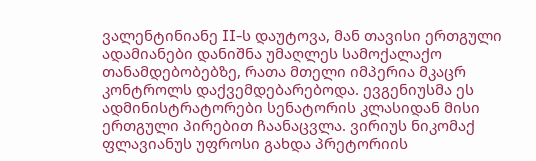ვალენტინიანე II-ს დაუტოვა, მან თავისი ერთგული ადამიანები დანიშნა უმაღლეს სამოქალაქო თანამდებობებზე, რათა მთელი იმპერია მკაცრ კონტროლს დაქვემდებარებოდა. ევგენიუსმა ეს ადმინისტრატორები სენატორის კლასიდან მისი ერთგული პირებით ჩაანაცვლა. ვირიუს ნიკომაქ ფლავიანუს უფროსი გახდა პრეტორიის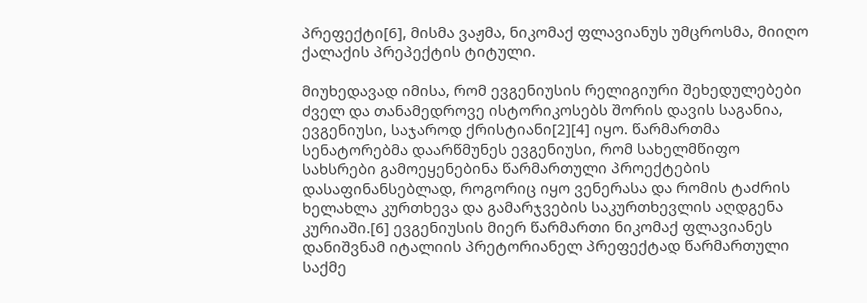პრეფექტი[6], მისმა ვაჟმა, ნიკომაქ ფლავიანუს უმცროსმა, მიიღო ქალაქის პრეპექტის ტიტული.

მიუხედავად იმისა, რომ ევგენიუსის რელიგიური შეხედულებები ძველ და თანამედროვე ისტორიკოსებს შორის დავის საგანია, ევგენიუსი, საჯაროდ ქრისტიანი[2][4] იყო. წარმართმა სენატორებმა დაარწმუნეს ევგენიუსი, რომ სახელმწიფო სახსრები გამოეყენებინა წარმართული პროექტების დასაფინანსებლად, როგორიც იყო ვენერასა და რომის ტაძრის ხელახლა კურთხევა და გამარჯვების საკურთხევლის აღდგენა კურიაში.[6] ევგენიუსის მიერ წარმართი ნიკომაქ ფლავიანეს დანიშვნამ იტალიის პრეტორიანელ პრეფექტად წარმართული საქმე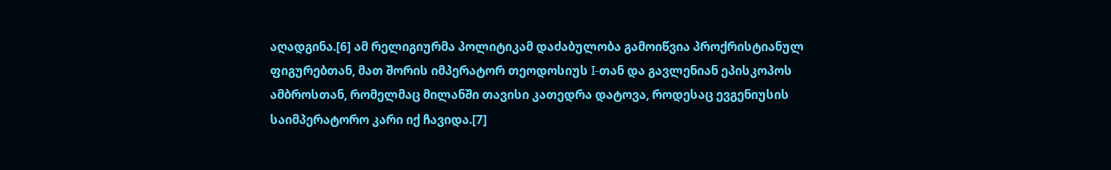აღადგინა.[6] ამ რელიგიურმა პოლიტიკამ დაძაბულობა გამოიწვია პროქრისტიანულ ფიგურებთან, მათ შორის იმპერატორ თეოდოსიუს I-თან და გავლენიან ეპისკოპოს ამბროსთან, რომელმაც მილანში თავისი კათედრა დატოვა, როდესაც ევგენიუსის საიმპერატორო კარი იქ ჩავიდა.[7]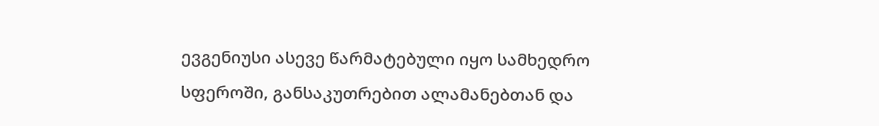ევგენიუსი ასევე წარმატებული იყო სამხედრო სფეროში, განსაკუთრებით ალამანებთან და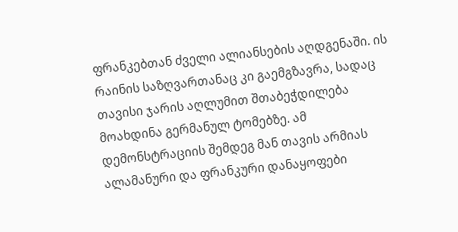ფრანკებთან ძველი ალიანსების აღდგენაში. ის რაინის საზღვართანაც კი გაემგზავრა, სადაც თავისი ჯარის აღლუმით შთაბეჭდილება მოახდინა გერმანულ ტომებზე. ამ დემონსტრაციის შემდეგ მან თავის არმიას ალამანური და ფრანკური დანაყოფები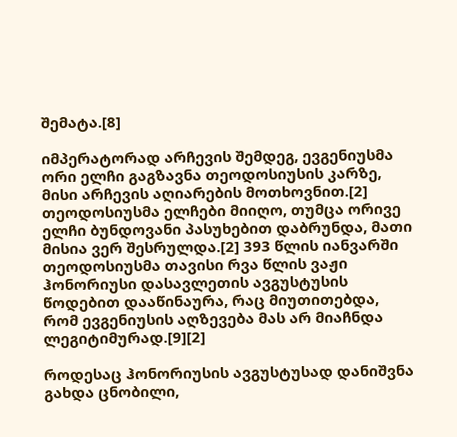შემატა.[8]

იმპერატორად არჩევის შემდეგ, ევგენიუსმა ორი ელჩი გაგზავნა თეოდოსიუსის კარზე, მისი არჩევის აღიარების მოთხოვნით.[2] თეოდოსიუსმა ელჩები მიიღო, თუმცა ორივე ელჩი ბუნდოვანი პასუხებით დაბრუნდა, მათი მისია ვერ შესრულდა.[2] 393 წლის იანვარში თეოდოსიუსმა თავისი რვა წლის ვაჟი ჰონორიუსი დასავლეთის ავგუსტუსის წოდებით დააწინაურა, რაც მიუთითებდა, რომ ევგენიუსის აღზევება მას არ მიაჩნდა ლეგიტიმურად.[9][2]

როდესაც ჰონორიუსის ავგუსტუსად დანიშვნა გახდა ცნობილი,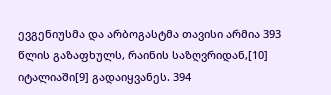ევგენიუსმა და არბოგასტმა თავისი არმია 393 წლის გაზაფხულს, რაინის საზღვრიდან,[10] იტალიაში[9] გადაიყვანეს. 394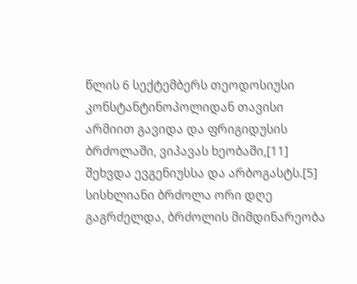წლის 6 სექტემბერს თეოდოსიუსი კონსტანტინოპოლიდან თავისი არმიით გავიდა და ფრიგიდუსის ბრძოლაში, ვიპავას ხეობაში,[11] შეხვდა ევგენიუსსა და არბოგასტს.[5] სისხლიანი ბრძოლა ორი დღე გაგრძელდა, ბრძოლის მიმდინარეობა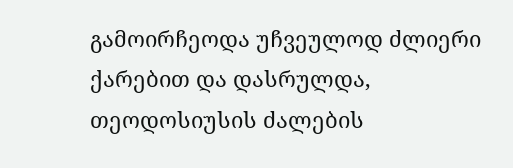გამოირჩეოდა უჩვეულოდ ძლიერი ქარებით და დასრულდა, თეოდოსიუსის ძალების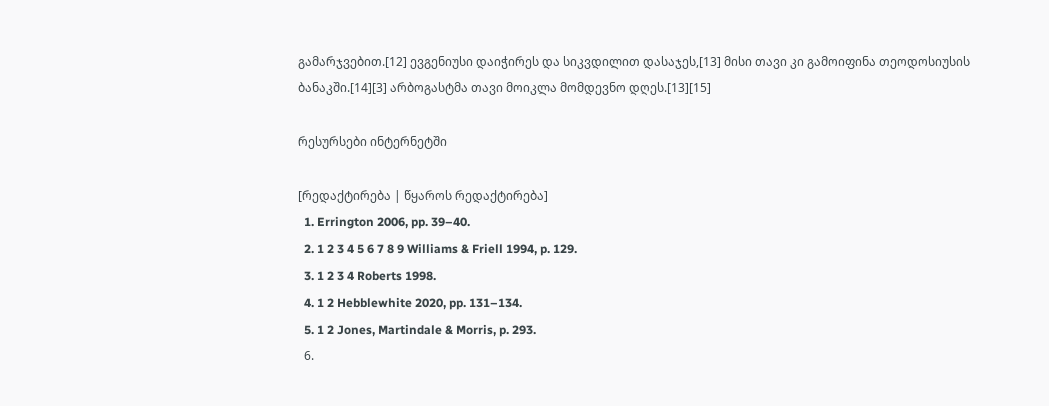გამარჯვებით.[12] ევგენიუსი დაიჭირეს და სიკვდილით დასაჯეს,[13] მისი თავი კი გამოიფინა თეოდოსიუსის ბანაკში.[14][3] არბოგასტმა თავი მოიკლა მომდევნო დღეს.[13][15]

რესურსები ინტერნეტში

[რედაქტირება | წყაროს რედაქტირება]
  1. Errington 2006, pp. 39–40.
  2. 1 2 3 4 5 6 7 8 9 Williams & Friell 1994, p. 129.
  3. 1 2 3 4 Roberts 1998.
  4. 1 2 Hebblewhite 2020, pp. 131–134.
  5. 1 2 Jones, Martindale & Morris, p. 293.
  6.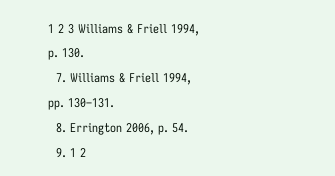1 2 3 Williams & Friell 1994, p. 130.
  7. Williams & Friell 1994, pp. 130–131.
  8. Errington 2006, p. 54.
  9. 1 2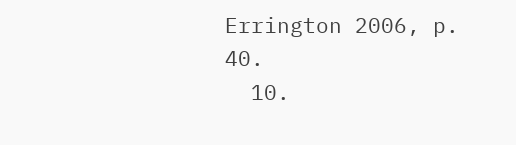Errington 2006, p. 40.
  10.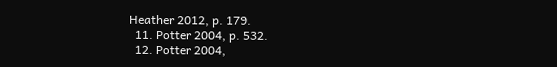Heather 2012, p. 179.
  11. Potter 2004, p. 532.
  12. Potter 2004,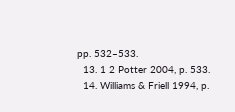pp. 532–533.
  13. 1 2 Potter 2004, p. 533.
  14. Williams & Friell 1994, p.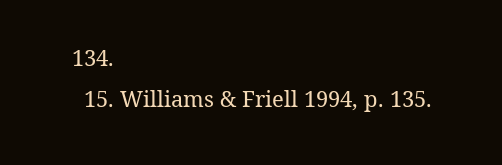134.
  15. Williams & Friell 1994, p. 135.